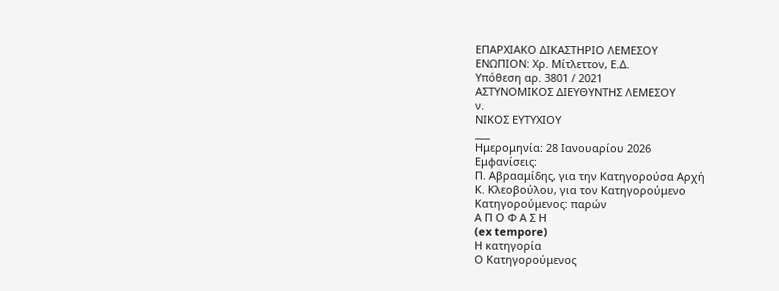ΕΠΑΡΧΙΑΚΟ ΔΙΚΑΣΤΗΡΙΟ ΛΕΜΕΣΟΥ
ΕΝΩΠΙΟΝ: Χρ. Μίτλεττον, Ε.Δ.
Υπόθεση αρ. 3801 / 2021
ΑΣΤΥΝΟΜΙΚΟΣ ΔΙΕΥΘΥΝΤΗΣ ΛΕΜΕΣΟΥ
ν.
ΝΙΚΟΣ ΕΥΤΥΧΙΟΥ
___
Ημερομηνία: 28 Ιανουαρίου 2026
Εμφανίσεις:
Π. Αβρααμίδης, για την Κατηγορούσα Αρχή
Κ. Κλεοβούλου, για τον Κατηγορούμενο
Κατηγορούμενος: παρών
Α Π Ο Φ Α Σ Η
(ex tempore)
Η κατηγορία
Ο Κατηγορούμενος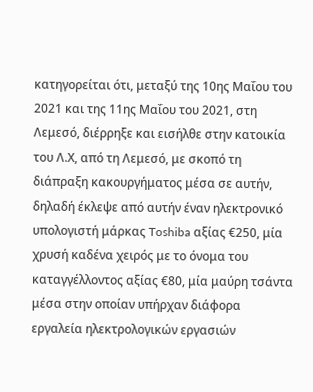κατηγορείται ότι, μεταξύ της 10ης Μαΐου του 2021 και της 11ης Μαΐου του 2021, στη Λεμεσό, διέρρηξε και εισήλθε στην κατοικία του Λ.Χ, από τη Λεμεσό, με σκοπό τη διάπραξη κακουργήματος μέσα σε αυτήν, δηλαδή έκλεψε από αυτήν έναν ηλεκτρονικό υπολογιστή μάρκας Toshiba αξίας €250, μία χρυσή καδένα χειρός με το όνομα του καταγγέλλοντος αξίας €80, μία μαύρη τσάντα μέσα στην οποίαν υπήρχαν διάφορα εργαλεία ηλεκτρολογικών εργασιών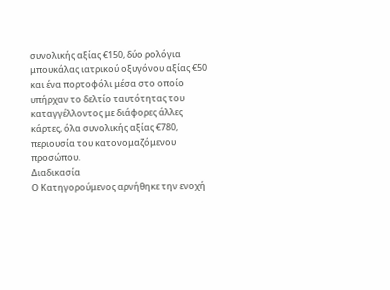συνολικής αξίας €150, δύο ρολόγια μπουκάλας ιατρικού οξυγόνου αξίας €50 και ένα πορτοφόλι μέσα στο οποίο υπήρχαν το δελτίο ταυτότητας του καταγγέλλοντος με διάφορες άλλες κάρτες, όλα συνολικής αξίας €780, περιουσία του κατονομαζόμενου προσώπου.
Διαδικασία
Ο Κατηγορούμενος αρνήθηκε την ενοχή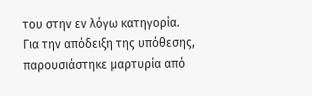του στην εν λόγω κατηγορία. Για την απόδειξη της υπόθεσης, παρουσιάστηκε μαρτυρία από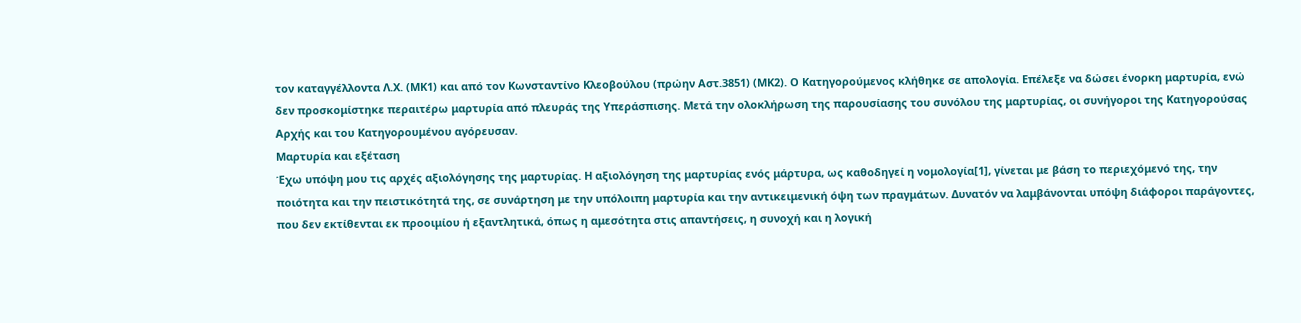τον καταγγέλλοντα Λ.Χ. (ΜΚ1) και από τον Κωνσταντίνο Κλεοβούλου (πρώην Αστ.3851) (ΜΚ2). Ο Κατηγορούμενος κλήθηκε σε απολογία. Επέλεξε να δώσει ένορκη μαρτυρία, ενώ δεν προσκομίστηκε περαιτέρω μαρτυρία από πλευράς της Υπεράσπισης. Μετά την ολοκλήρωση της παρουσίασης του συνόλου της μαρτυρίας, οι συνήγοροι της Κατηγορούσας Αρχής και του Κατηγορουμένου αγόρευσαν.
Μαρτυρία και εξέταση
Έχω υπόψη μου τις αρχές αξιολόγησης της μαρτυρίας. Η αξιολόγηση της μαρτυρίας ενός μάρτυρα, ως καθοδηγεί η νομολογία[1], γίνεται με βάση το περιεχόμενό της, την ποιότητα και την πειστικότητά της, σε συνάρτηση με την υπόλοιπη μαρτυρία και την αντικειμενική όψη των πραγμάτων. Δυνατόν να λαμβάνονται υπόψη διάφοροι παράγοντες, που δεν εκτίθενται εκ προοιμίου ή εξαντλητικά, όπως η αμεσότητα στις απαντήσεις, η συνοχή και η λογική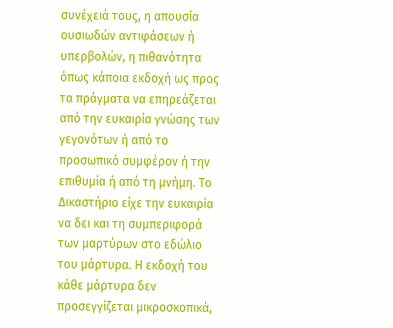συνέχειά τους, η απουσία ουσιωδών αντιφάσεων ή υπερβολών, η πιθανότητα όπως κάποια εκδοχή ως προς τα πράγματα να επηρεάζεται από την ευκαιρία γνώσης των γεγονότων ή από το προσωπικό συμφέρον ή την επιθυμία ή από τη μνήμη. Το Δικαστήριο είχε την ευκαιρία να δει και τη συμπεριφορά των μαρτύρων στο εδώλιο του μάρτυρα. Η εκδοχή του κάθε μάρτυρα δεν προσεγγίζεται μικροσκοπικά,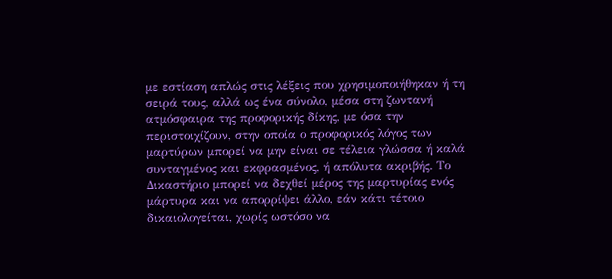με εστίαση απλώς στις λέξεις που χρησιμοποιήθηκαν ή τη σειρά τους, αλλά ως ένα σύνολο, μέσα στη ζωντανή ατμόσφαιρα της προφορικής δίκης, με όσα την περιστοιχίζουν, στην οποία ο προφορικός λόγος των μαρτύρων μπορεί να μην είναι σε τέλεια γλώσσα ή καλά συνταγμένος και εκφρασμένος, ή απόλυτα ακριβής. Το Δικαστήριο μπορεί να δεχθεί μέρος της μαρτυρίας ενός μάρτυρα και να απορρίψει άλλο, εάν κάτι τέτοιο δικαιολογείται, χωρίς ωστόσο να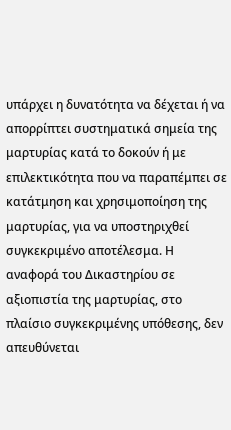υπάρχει η δυνατότητα να δέχεται ή να απορρίπτει συστηματικά σημεία της μαρτυρίας κατά το δοκούν ή με επιλεκτικότητα που να παραπέμπει σε κατάτμηση και χρησιμοποίηση της μαρτυρίας, για να υποστηριχθεί συγκεκριμένο αποτέλεσμα. Η αναφορά του Δικαστηρίου σε αξιοπιστία της μαρτυρίας, στο πλαίσιο συγκεκριμένης υπόθεσης, δεν απευθύνεται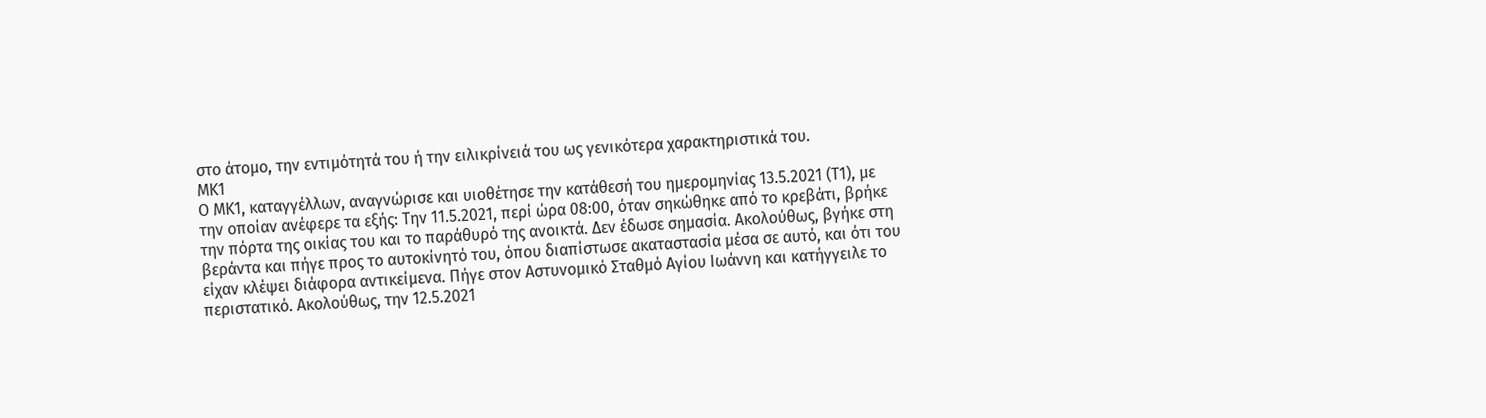στο άτομο, την εντιμότητά του ή την ειλικρίνειά του ως γενικότερα χαρακτηριστικά του.
ΜΚ1
Ο ΜΚ1, καταγγέλλων, αναγνώρισε και υιοθέτησε την κατάθεσή του ημερομηνίας 13.5.2021 (Τ1), με την οποίαν ανέφερε τα εξής: Την 11.5.2021, περί ώρα 08:00, όταν σηκώθηκε από το κρεβάτι, βρήκε την πόρτα της οικίας του και το παράθυρό της ανοικτά. Δεν έδωσε σημασία. Ακολούθως, βγήκε στη βεράντα και πήγε προς το αυτοκίνητό του, όπου διαπίστωσε ακαταστασία μέσα σε αυτό, και ότι του είχαν κλέψει διάφορα αντικείμενα. Πήγε στον Αστυνομικό Σταθμό Αγίου Ιωάννη και κατήγγειλε το περιστατικό. Ακολούθως, την 12.5.2021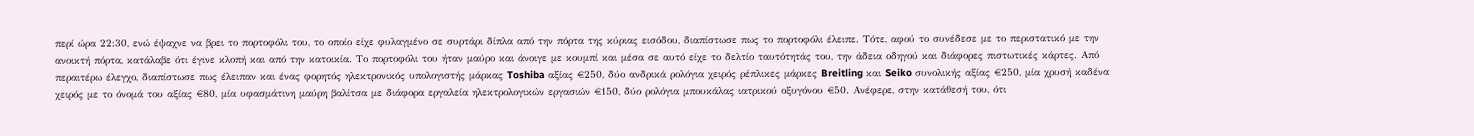περί ώρα 22:30, ενώ έψαχνε να βρει το πορτοφόλι του, το οποίο είχε φυλαγμένο σε συρτάρι δίπλα από την πόρτα της κύριας εισόδου, διαπίστωσε πως το πορτοφόλι έλειπε. Τότε, αφού το συνέδεσε με το περιστατικό με την ανοικτή πόρτα, κατάλαβε ότι έγινε κλοπή και από την κατοικία. Το πορτοφόλι του ήταν μαύρο και άνοιγε με κουμπί και μέσα σε αυτό είχε το δελτίο ταυτότητάς του, την άδεια οδηγού και διάφορες πιστωτικές κάρτες. Από περαιτέρω έλεγχο, διαπίστωσε πως έλειπαν και ένας φορητός ηλεκτρονικός υπολογιστής μάρκας Toshiba αξίας €250, δύο ανδρικά ρολόγια χειρός ρέπλικες μάρκες Breitling και Seiko συνολικής αξίας €250, μία χρυσή καδένα χειρός με το όνομά του αξίας €80, μία υφασμάτινη μαύρη βαλίτσα με διάφορα εργαλεία ηλεκτρολογικών εργασιών €150, δύο ρολόγια μπουκάλας ιατρικού οξυγόνου €50. Ανέφερε, στην κατάθεσή του, ότι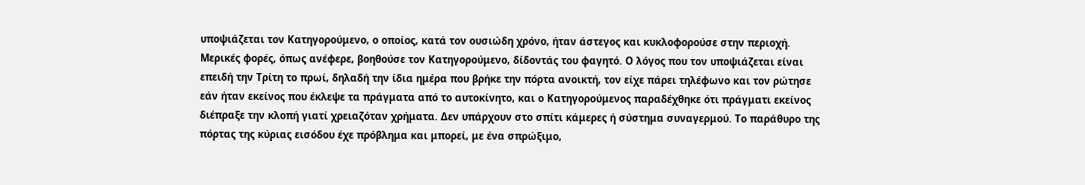υποψιάζεται τον Κατηγορούμενο, ο οποίος, κατά τον ουσιώδη χρόνο, ήταν άστεγος και κυκλοφορούσε στην περιοχή. Μερικές φορές, όπως ανέφερε, βοηθούσε τον Κατηγορούμενο, δίδοντάς του φαγητό. Ο λόγος που τον υποψιάζεται είναι επειδή την Τρίτη το πρωί, δηλαδή την ίδια ημέρα που βρήκε την πόρτα ανοικτή, τον είχε πάρει τηλέφωνο και τον ρώτησε εάν ήταν εκείνος που έκλεψε τα πράγματα από το αυτοκίνητο, και ο Κατηγορούμενος παραδέχθηκε ότι πράγματι εκείνος διέπραξε την κλοπή γιατί χρειαζόταν χρήματα. Δεν υπάρχουν στο σπίτι κάμερες ή σύστημα συναγερμού. Το παράθυρο της πόρτας της κύριας εισόδου έχε πρόβλημα και μπορεί, με ένα σπρώξιμο,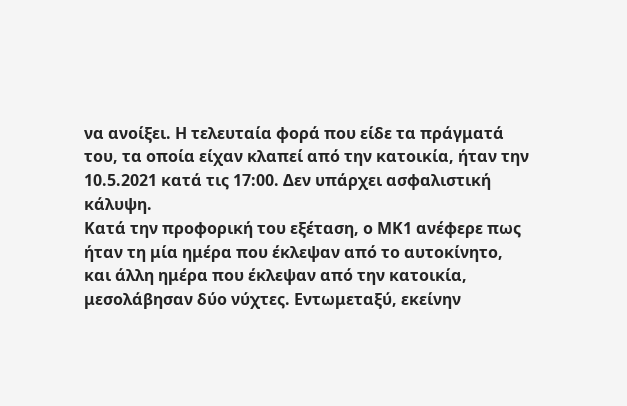να ανοίξει. Η τελευταία φορά που είδε τα πράγματά του, τα οποία είχαν κλαπεί από την κατοικία, ήταν την 10.5.2021 κατά τις 17:00. Δεν υπάρχει ασφαλιστική κάλυψη.
Κατά την προφορική του εξέταση, ο ΜΚ1 ανέφερε πως ήταν τη μία ημέρα που έκλεψαν από το αυτοκίνητο, και άλλη ημέρα που έκλεψαν από την κατοικία, μεσολάβησαν δύο νύχτες. Εντωμεταξύ, εκείνην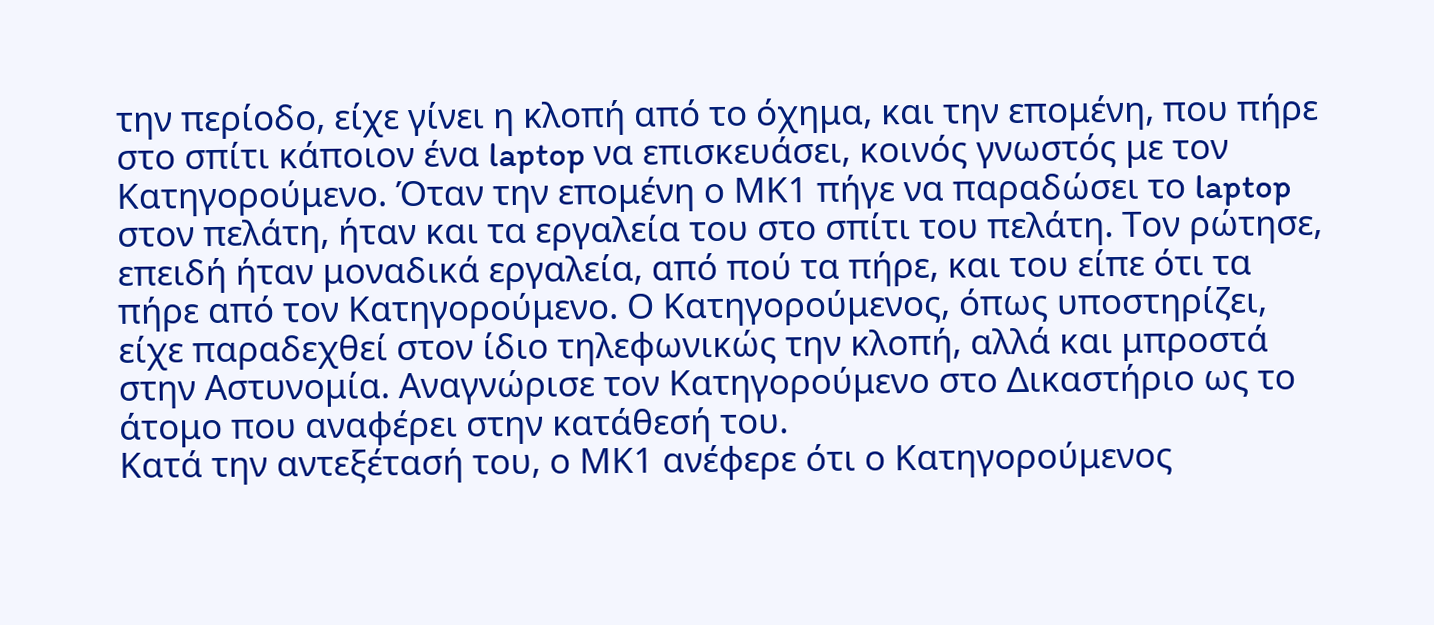την περίοδο, είχε γίνει η κλοπή από το όχημα, και την επομένη, που πήρε στο σπίτι κάποιον ένα laptop να επισκευάσει, κοινός γνωστός με τον Κατηγορούμενο. Όταν την επομένη ο ΜΚ1 πήγε να παραδώσει το laptop στον πελάτη, ήταν και τα εργαλεία του στο σπίτι του πελάτη. Τον ρώτησε, επειδή ήταν μοναδικά εργαλεία, από πού τα πήρε, και του είπε ότι τα πήρε από τον Κατηγορούμενο. Ο Κατηγορούμενος, όπως υποστηρίζει, είχε παραδεχθεί στον ίδιο τηλεφωνικώς την κλοπή, αλλά και μπροστά στην Αστυνομία. Αναγνώρισε τον Κατηγορούμενο στο Δικαστήριο ως το άτομο που αναφέρει στην κατάθεσή του.
Κατά την αντεξέτασή του, ο ΜΚ1 ανέφερε ότι ο Κατηγορούμενος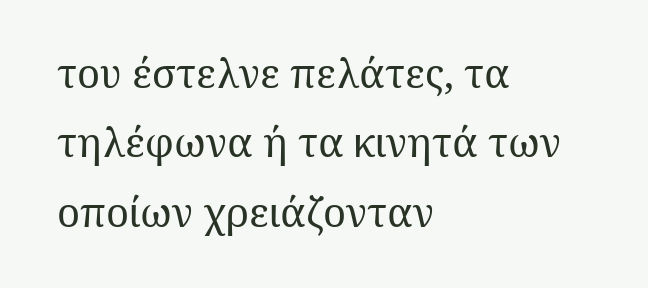του έστελνε πελάτες, τα τηλέφωνα ή τα κινητά των οποίων χρειάζονταν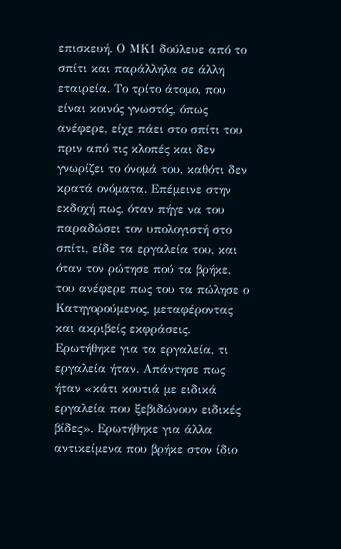επισκευή. Ο ΜΚ1 δούλευε από το σπίτι και παράλληλα σε άλλη εταιρεία. Το τρίτο άτομο, που είναι κοινός γνωστός, όπως ανέφερε, είχε πάει στο σπίτι του πριν από τις κλοπές και δεν γνωρίζει το όνομά του, καθότι δεν κρατά ονόματα. Επέμεινε στην εκδοχή πως, όταν πήγε να του παραδώσει τον υπολογιστή στο σπίτι, είδε τα εργαλεία του, και όταν τον ρώτησε πού τα βρήκε, του ανέφερε πως του τα πώλησε ο Κατηγορούμενος, μεταφέροντας και ακριβείς εκφράσεις. Ερωτήθηκε για τα εργαλεία, τι εργαλεία ήταν. Απάντησε πως ήταν «κάτι κουτιά με ειδικά εργαλεία που ξεβιδώνουν ειδικές βίδες». Ερωτήθηκε για άλλα αντικείμενα που βρήκε στον ίδιο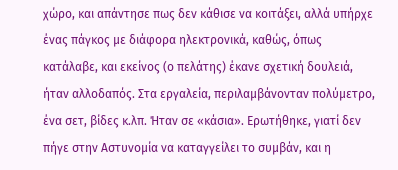χώρο, και απάντησε πως δεν κάθισε να κοιτάξει, αλλά υπήρχε ένας πάγκος με διάφορα ηλεκτρονικά, καθώς, όπως κατάλαβε, και εκείνος (ο πελάτης) έκανε σχετική δουλειά, ήταν αλλοδαπός. Στα εργαλεία, περιλαμβάνονταν πολύμετρο, ένα σετ, βίδες κ.λπ. Ήταν σε «κάσια». Ερωτήθηκε, γιατί δεν πήγε στην Αστυνομία να καταγγείλει το συμβάν, και η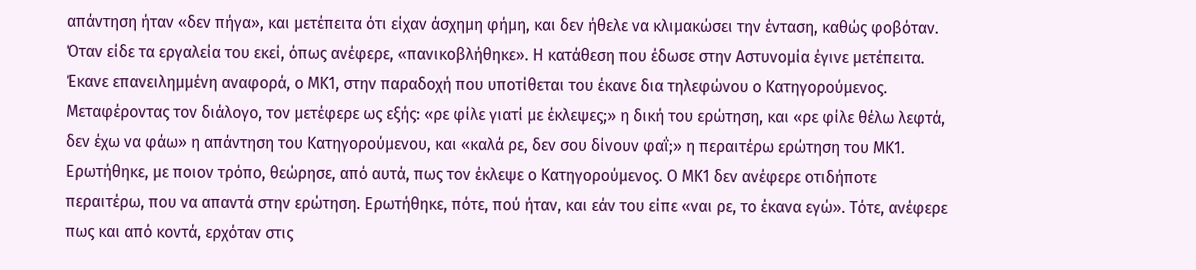απάντηση ήταν «δεν πήγα», και μετέπειτα ότι είχαν άσχημη φήμη, και δεν ήθελε να κλιμακώσει την ένταση, καθώς φοβόταν. Όταν είδε τα εργαλεία του εκεί, όπως ανέφερε, «πανικοβλήθηκε». Η κατάθεση που έδωσε στην Αστυνομία έγινε μετέπειτα. Έκανε επανειλημμένη αναφορά, ο ΜΚ1, στην παραδοχή που υποτίθεται του έκανε δια τηλεφώνου ο Κατηγορούμενος. Μεταφέροντας τον διάλογο, τον μετέφερε ως εξής: «ρε φίλε γιατί με έκλεψες;» η δική του ερώτηση, και «ρε φίλε θέλω λεφτά, δεν έχω να φάω» η απάντηση του Κατηγορούμενου, και «καλά ρε, δεν σου δίνουν φαΐ;» η περαιτέρω ερώτηση του ΜΚ1. Ερωτήθηκε, με ποιον τρόπο, θεώρησε, από αυτά, πως τον έκλεψε ο Κατηγορούμενος. Ο ΜΚ1 δεν ανέφερε οτιδήποτε περαιτέρω, που να απαντά στην ερώτηση. Ερωτήθηκε, πότε, πού ήταν, και εάν του είπε «ναι ρε, το έκανα εγώ». Τότε, ανέφερε πως και από κοντά, ερχόταν στις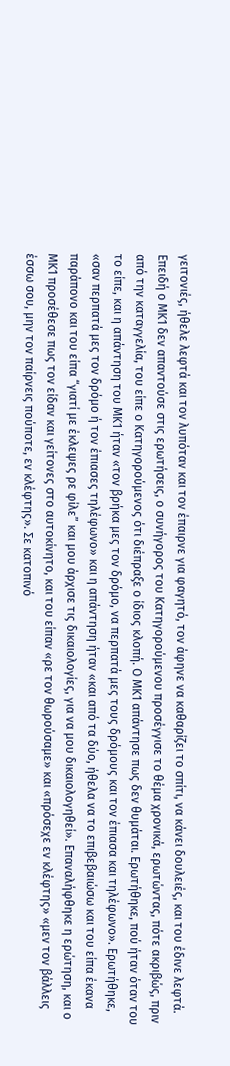γειτονιές, ήθελε λεφτά και τον λυπόταν και τον έπαιρνε για φαγητό, τον άφηνε να καθαρίζει το σπίτι, να κάνει δουλειές, και του έδινε λεφτά. Επειδή ο ΜΚ1 δεν απαντούσε στις ερωτήσεις, ο συνήγορος του Κατηγορούμενου προσέγγισε το θέμα χρονικά, ερωτώντας, πότε ακριβώς, πριν από την καταγγελία, του είπε ο Κατηγορούμενος ότι διέπραξε ο ίδιος κλοπή. Ο ΜΚ1 απάντησε πως δεν θυμάται. Ερωτήθηκε, πού ήταν όταν του το είπε, και η απάντηση του ΜΚ1 ήταν «τον βρήκα μες τον δρόμο, να περπατά μες τους δρόμους και τον έπιασα και τηλέφωνο». Ερωτήθηκε, «σαν περπατά μες τον δρόμο ή τον έπιασες τηλέφωνο» και η απάντηση ήταν «και από τα δύο, ήθελα να το επιβεβαιώσω και του είπα έκανα παράπονο και του είπα “γιατί με έκλεψες ρε φίλε” και μου άρχισε τις δικαιολογίες, για να μου δικαιολογηθεί». Επαναλήφθηκε η ερώτηση, και ο ΜΚ1 προσέθεσε πως τον είδαν και γείτονες στο αυτοκίνητο, και του είπαν «ρε τον θωρούσαμε» και «πρόσεχε εν κλέφτης» «μεν τον βάλλεις έσσω σου, μην τον παίρνεις πούποτε, εν κλέφτης». Σε κατοπινό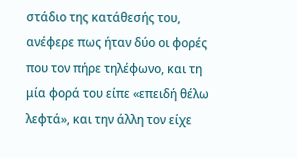στάδιο της κατάθεσής του, ανέφερε πως ήταν δύο οι φορές που τον πήρε τηλέφωνο, και τη μία φορά του είπε «επειδή θέλω λεφτά», και την άλλη τον είχε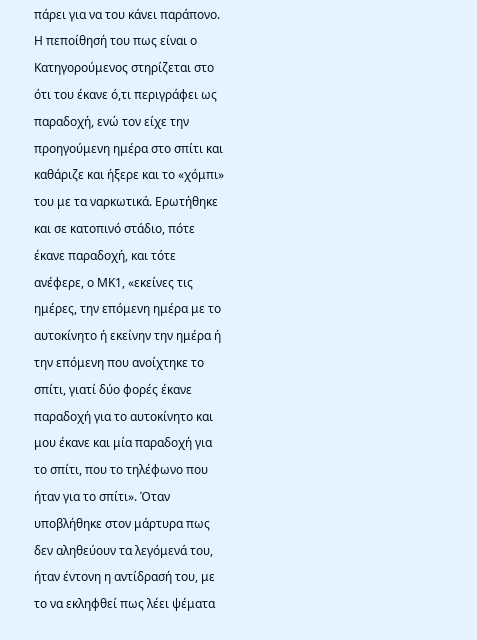πάρει για να του κάνει παράπονο. Η πεποίθησή του πως είναι ο Κατηγορούμενος στηρίζεται στο ότι του έκανε ό,τι περιγράφει ως παραδοχή, ενώ τον είχε την προηγούμενη ημέρα στο σπίτι και καθάριζε και ήξερε και το «χόμπι» του με τα ναρκωτικά. Ερωτήθηκε και σε κατοπινό στάδιο, πότε έκανε παραδοχή, και τότε ανέφερε, ο ΜΚ1, «εκείνες τις ημέρες, την επόμενη ημέρα με το αυτοκίνητο ή εκείνην την ημέρα ή την επόμενη που ανοίχτηκε το σπίτι, γιατί δύο φορές έκανε παραδοχή για το αυτοκίνητο και μου έκανε και μία παραδοχή για το σπίτι, που το τηλέφωνο που ήταν για το σπίτι». Όταν υποβλήθηκε στον μάρτυρα πως δεν αληθεύουν τα λεγόμενά του, ήταν έντονη η αντίδρασή του, με το να εκληφθεί πως λέει ψέματα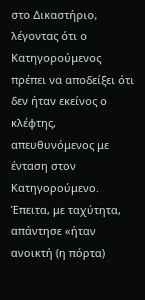στο Δικαστήριο, λέγοντας ότι ο Κατηγορούμενος πρέπει να αποδείξει ότι δεν ήταν εκείνος ο κλέφτης, απευθυνόμενος με ένταση στον Κατηγορούμενο. Έπειτα, με ταχύτητα, απάντησε «ήταν ανοικτή (η πόρτα)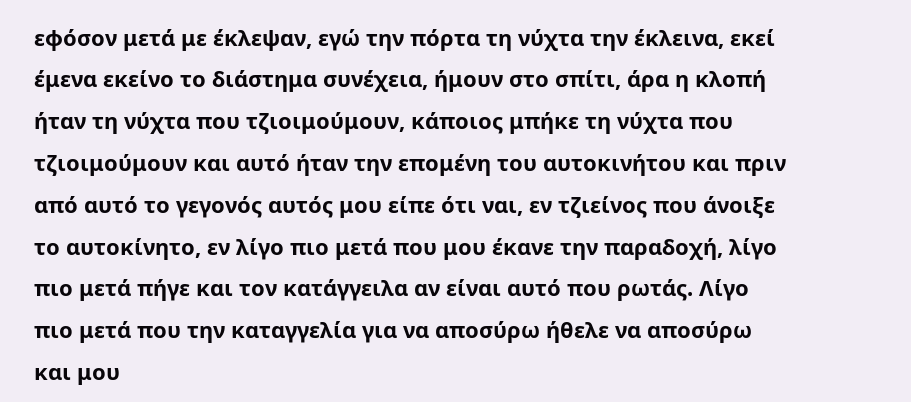εφόσον μετά με έκλεψαν, εγώ την πόρτα τη νύχτα την έκλεινα, εκεί έμενα εκείνο το διάστημα συνέχεια, ήμουν στο σπίτι, άρα η κλοπή ήταν τη νύχτα που τζιοιμούμουν, κάποιος μπήκε τη νύχτα που τζιοιμούμουν και αυτό ήταν την επομένη του αυτοκινήτου και πριν από αυτό το γεγονός αυτός μου είπε ότι ναι, εν τζιείνος που άνοιξε το αυτοκίνητο, εν λίγο πιο μετά που μου έκανε την παραδοχή, λίγο πιο μετά πήγε και τον κατάγγειλα αν είναι αυτό που ρωτάς. Λίγο πιο μετά που την καταγγελία για να αποσύρω ήθελε να αποσύρω και μου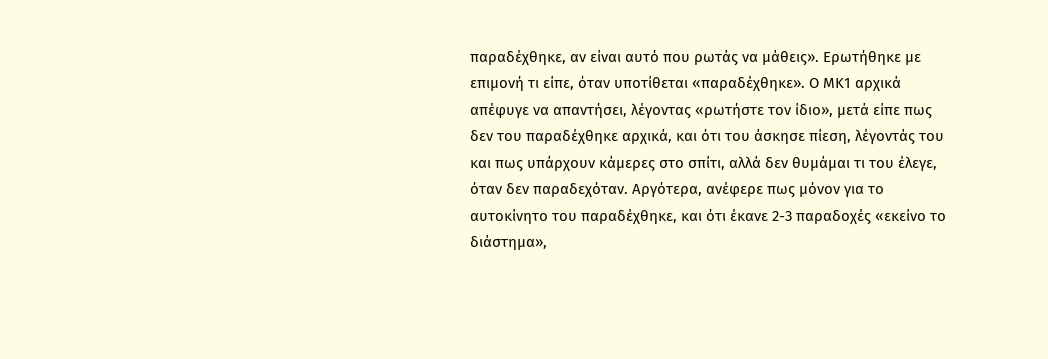παραδέχθηκε, αν είναι αυτό που ρωτάς να μάθεις». Ερωτήθηκε με επιμονή τι είπε, όταν υποτίθεται «παραδέχθηκε». Ο ΜΚ1 αρχικά απέφυγε να απαντήσει, λέγοντας «ρωτήστε τον ίδιο», μετά είπε πως δεν του παραδέχθηκε αρχικά, και ότι του άσκησε πίεση, λέγοντάς του και πως υπάρχουν κάμερες στο σπίτι, αλλά δεν θυμάμαι τι του έλεγε, όταν δεν παραδεχόταν. Αργότερα, ανέφερε πως μόνον για το αυτοκίνητο του παραδέχθηκε, και ότι έκανε 2-3 παραδοχές «εκείνο το διάστημα»,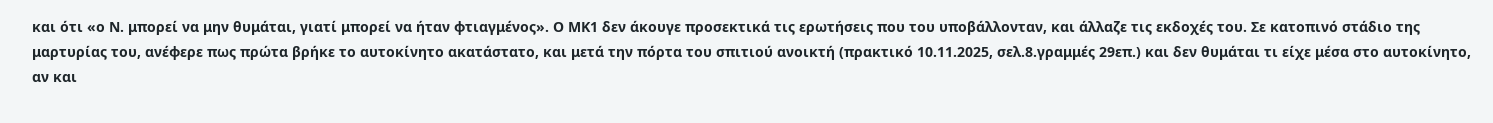και ότι «ο Ν. μπορεί να μην θυμάται, γιατί μπορεί να ήταν φτιαγμένος». Ο ΜΚ1 δεν άκουγε προσεκτικά τις ερωτήσεις που του υποβάλλονταν, και άλλαζε τις εκδοχές του. Σε κατοπινό στάδιο της μαρτυρίας του, ανέφερε πως πρώτα βρήκε το αυτοκίνητο ακατάστατο, και μετά την πόρτα του σπιτιού ανοικτή (πρακτικό 10.11.2025, σελ.8.γραμμές 29επ.) και δεν θυμάται τι είχε μέσα στο αυτοκίνητο, αν και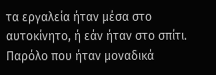τα εργαλεία ήταν μέσα στο αυτοκίνητο, ή εάν ήταν στο σπίτι. Παρόλο που ήταν μοναδικά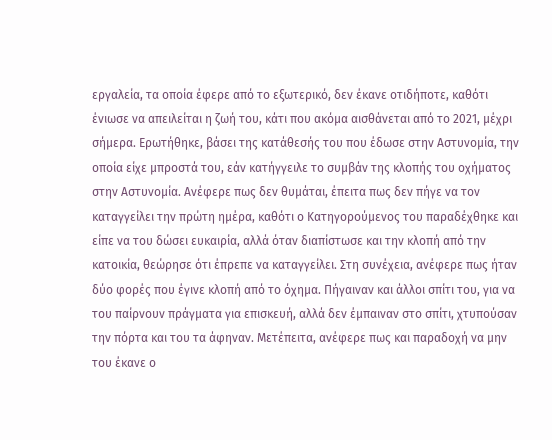εργαλεία, τα οποία έφερε από το εξωτερικό, δεν έκανε οτιδήποτε, καθότι ένιωσε να απειλείται η ζωή του, κάτι που ακόμα αισθάνεται από το 2021, μέχρι σήμερα. Ερωτήθηκε, βάσει της κατάθεσής του που έδωσε στην Αστυνομία, την οποία είχε μπροστά του, εάν κατήγγειλε το συμβάν της κλοπής του οχήματος στην Αστυνομία. Ανέφερε πως δεν θυμάται, έπειτα πως δεν πήγε να τον καταγγείλει την πρώτη ημέρα, καθότι ο Κατηγορούμενος του παραδέχθηκε και είπε να του δώσει ευκαιρία, αλλά όταν διαπίστωσε και την κλοπή από την κατοικία, θεώρησε ότι έπρεπε να καταγγείλει. Στη συνέχεια, ανέφερε πως ήταν δύο φορές που έγινε κλοπή από το όχημα. Πήγαιναν και άλλοι σπίτι του, για να του παίρνουν πράγματα για επισκευή, αλλά δεν έμπαιναν στο σπίτι, χτυπούσαν την πόρτα και του τα άφηναν. Μετέπειτα, ανέφερε πως και παραδοχή να μην του έκανε ο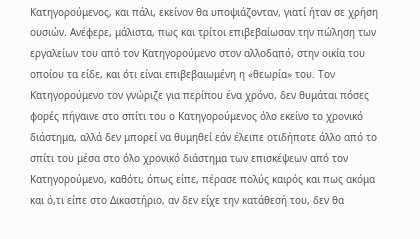Κατηγορούμενος, και πάλι, εκείνον θα υποψιάζονταν, γιατί ήταν σε χρήση ουσιών. Ανέφερε, μάλιστα, πως και τρίτοι επιβεβαίωσαν την πώληση των εργαλείων του από τον Κατηγορούμενο στον αλλοδαπό, στην οικία του οποίου τα είδε, και ότι είναι επιβεβαιωμένη η «θεωρία» του. Τον Κατηγορούμενο τον γνώριζε για περίπου ένα χρόνο, δεν θυμάται πόσες φορές πήγαινε στο σπίτι του ο Κατηγορούμενος όλο εκείνο το χρονικό διάστημα, αλλά δεν μπορεί να θυμηθεί εάν έλειπε οτιδήποτε άλλο από το σπίτι του μέσα στο όλο χρονικό διάστημα των επισκέψεων από τον Κατηγορούμενο, καθότι, όπως είπε, πέρασε πολύς καιρός και πως ακόμα και ό,τι είπε στο Δικαστήριο, αν δεν είχε την κατάθεσή του, δεν θα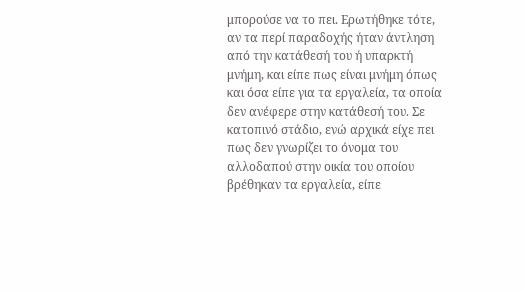μπορούσε να το πει. Ερωτήθηκε τότε, αν τα περί παραδοχής ήταν άντληση από την κατάθεσή του ή υπαρκτή μνήμη, και είπε πως είναι μνήμη όπως και όσα είπε για τα εργαλεία, τα οποία δεν ανέφερε στην κατάθεσή του. Σε κατοπινό στάδιο, ενώ αρχικά είχε πει πως δεν γνωρίζει το όνομα του αλλοδαπού στην οικία του οποίου βρέθηκαν τα εργαλεία, είπε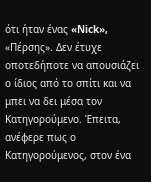ότι ήταν ένας «Nick», «Πέρσης». Δεν έτυχε οποτεδήποτε να απουσιάζει ο ίδιος από το σπίτι και να μπει να δει μέσα τον Κατηγορούμενο. Έπειτα, ανέφερε πως ο Κατηγορούμενος, στον ένα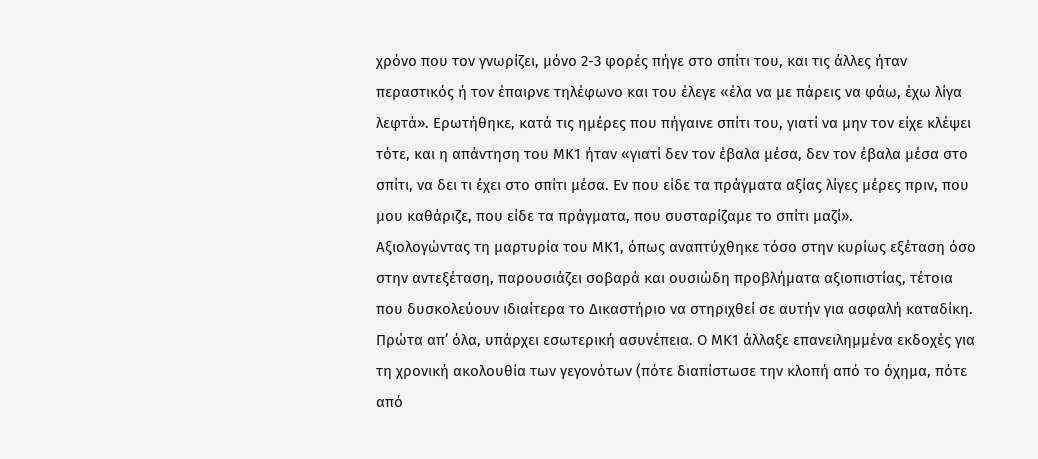χρόνο που τον γνωρίζει, μόνο 2-3 φορές πήγε στο σπίτι του, και τις άλλες ήταν περαστικός ή τον έπαιρνε τηλέφωνο και του έλεγε «έλα να με πάρεις να φάω, έχω λίγα λεφτά». Ερωτήθηκε, κατά τις ημέρες που πήγαινε σπίτι του, γιατί να μην τον είχε κλέψει τότε, και η απάντηση του ΜΚ1 ήταν «γιατί δεν τον έβαλα μέσα, δεν τον έβαλα μέσα στο σπίτι, να δει τι έχει στο σπίτι μέσα. Εν που είδε τα πράγματα αξίας λίγες μέρες πριν, που μου καθάριζε, που είδε τα πράγματα, που συσταρίζαμε το σπίτι μαζί».
Αξιολογώντας τη μαρτυρία του ΜΚ1, όπως αναπτύχθηκε τόσο στην κυρίως εξέταση όσο στην αντεξέταση, παρουσιάζει σοβαρά και ουσιώδη προβλήματα αξιοπιστίας, τέτοια που δυσκολεύουν ιδιαίτερα το Δικαστήριο να στηριχθεί σε αυτήν για ασφαλή καταδίκη. Πρώτα απ’ όλα, υπάρχει εσωτερική ασυνέπεια. Ο ΜΚ1 άλλαξε επανειλημμένα εκδοχές για τη χρονική ακολουθία των γεγονότων (πότε διαπίστωσε την κλοπή από το όχημα, πότε από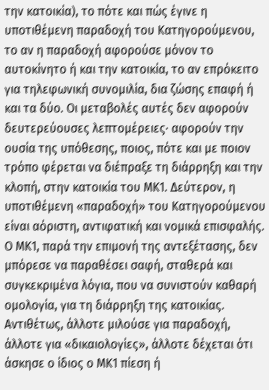την κατοικία), το πότε και πώς έγινε η υποτιθέμενη παραδοχή του Κατηγορούμενου, το αν η παραδοχή αφορούσε μόνον το αυτοκίνητο ή και την κατοικία, το αν επρόκειτο για τηλεφωνική συνομιλία, δια ζώσης επαφή ή και τα δύο. Οι μεταβολές αυτές δεν αφορούν δευτερεύουσες λεπτομέρειες· αφορούν την ουσία της υπόθεσης, ποιος, πότε και με ποιον τρόπο φέρεται να διέπραξε τη διάρρηξη και την κλοπή, στην κατοικία του ΜΚ1. Δεύτερον, η υποτιθέμενη «παραδοχή» του Κατηγορούμενου είναι αόριστη, αντιφατική και νομικά επισφαλής. Ο ΜΚ1, παρά την επιμονή της αντεξέτασης, δεν μπόρεσε να παραθέσει σαφή, σταθερά και συγκεκριμένα λόγια, που να συνιστούν καθαρή ομολογία, για τη διάρρηξη της κατοικίας. Αντιθέτως, άλλοτε μιλούσε για παραδοχή, άλλοτε για «δικαιολογίες», άλλοτε δέχεται ότι άσκησε ο ίδιος ο ΜΚ1 πίεση ή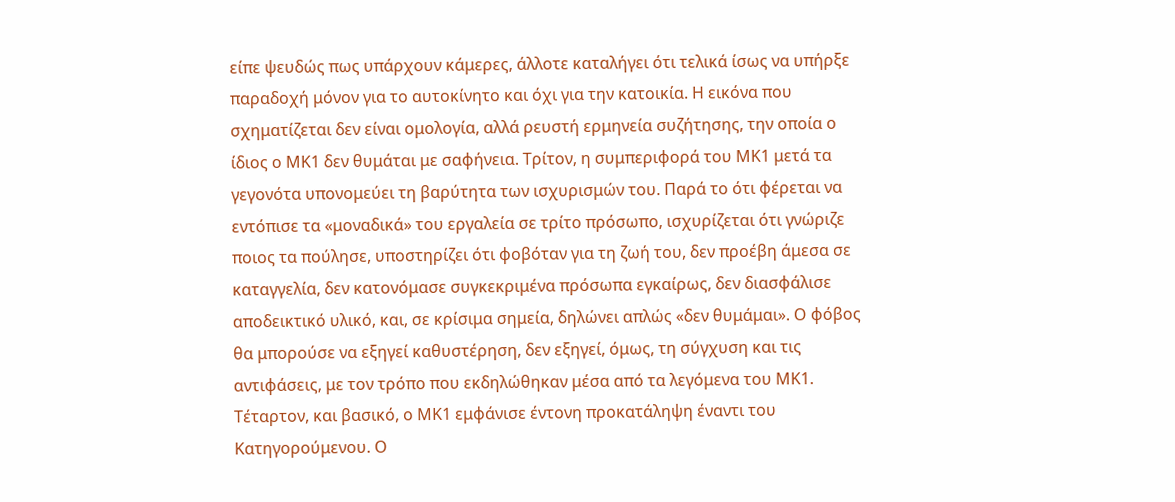είπε ψευδώς πως υπάρχουν κάμερες, άλλοτε καταλήγει ότι τελικά ίσως να υπήρξε παραδοχή μόνον για το αυτοκίνητο και όχι για την κατοικία. Η εικόνα που σχηματίζεται δεν είναι ομολογία, αλλά ρευστή ερμηνεία συζήτησης, την οποία ο ίδιος ο ΜΚ1 δεν θυμάται με σαφήνεια. Τρίτον, η συμπεριφορά του ΜΚ1 μετά τα γεγονότα υπονομεύει τη βαρύτητα των ισχυρισμών του. Παρά το ότι φέρεται να εντόπισε τα «μοναδικά» του εργαλεία σε τρίτο πρόσωπο, ισχυρίζεται ότι γνώριζε ποιος τα πούλησε, υποστηρίζει ότι φοβόταν για τη ζωή του, δεν προέβη άμεσα σε καταγγελία, δεν κατονόμασε συγκεκριμένα πρόσωπα εγκαίρως, δεν διασφάλισε αποδεικτικό υλικό, και, σε κρίσιμα σημεία, δηλώνει απλώς «δεν θυμάμαι». Ο φόβος θα μπορούσε να εξηγεί καθυστέρηση, δεν εξηγεί, όμως, τη σύγχυση και τις αντιφάσεις, με τον τρόπο που εκδηλώθηκαν μέσα από τα λεγόμενα του ΜΚ1. Τέταρτον, και βασικό, ο ΜΚ1 εμφάνισε έντονη προκατάληψη έναντι του Κατηγορούμενου. Ο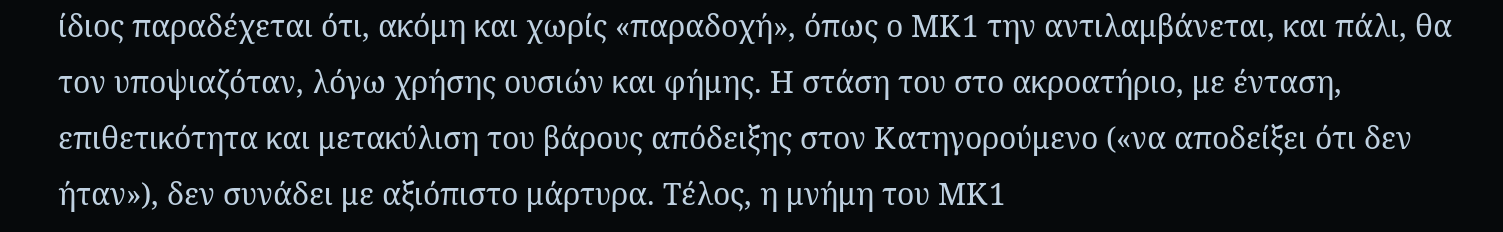ίδιος παραδέχεται ότι, ακόμη και χωρίς «παραδοχή», όπως ο ΜΚ1 την αντιλαμβάνεται, και πάλι, θα τον υποψιαζόταν, λόγω χρήσης ουσιών και φήμης. Η στάση του στο ακροατήριο, με ένταση, επιθετικότητα και μετακύλιση του βάρους απόδειξης στον Κατηγορούμενο («να αποδείξει ότι δεν ήταν»), δεν συνάδει με αξιόπιστο μάρτυρα. Τέλος, η μνήμη του ΜΚ1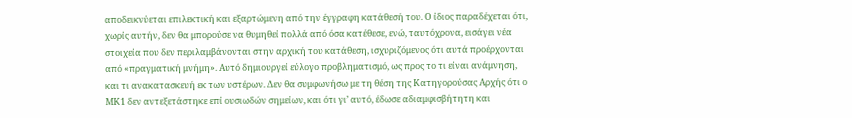αποδεικνύεται επιλεκτική και εξαρτώμενη από την έγγραφη κατάθεσή του. Ο ίδιος παραδέχεται ότι, χωρίς αυτήν, δεν θα μπορούσε να θυμηθεί πολλά από όσα κατέθεσε, ενώ, ταυτόχρονα, εισάγει νέα στοιχεία που δεν περιλαμβάνονται στην αρχική του κατάθεση, ισχυριζόμενος ότι αυτά προέρχονται από «πραγματική μνήμη». Αυτό δημιουργεί εύλογο προβληματισμό, ως προς το τι είναι ανάμνηση, και τι ανακατασκευή εκ των υστέρων. Δεν θα συμφωνήσω με τη θέση της Κατηγορούσας Αρχής ότι ο ΜΚ1 δεν αντεξετάστηκε επί ουσιωδών σημείων, και ότι γι’ αυτό, έδωσε αδιαμφισβήτητη και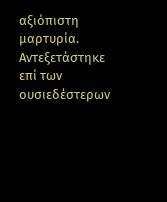αξιόπιστη μαρτυρία. Αντεξετάστηκε επί των ουσιεδέστερων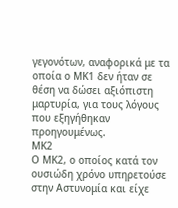γεγονότων, αναφορικά με τα οποία ο ΜΚ1 δεν ήταν σε θέση να δώσει αξιόπιστη μαρτυρία, για τους λόγους που εξηγήθηκαν προηγουμένως.
ΜΚ2
Ο ΜΚ2, ο οποίος κατά τον ουσιώδη χρόνο υπηρετούσε στην Αστυνομία και είχε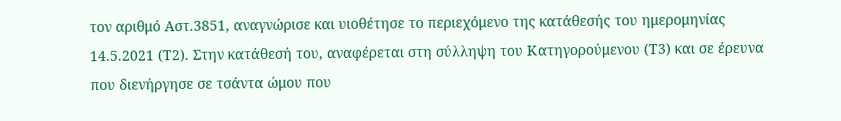τον αριθμό Αστ.3851, αναγνώρισε και υιοθέτησε το περιεχόμενο της κατάθεσής του ημερομηνίας 14.5.2021 (Τ2). Στην κατάθεσή του, αναφέρεται στη σύλληψη του Κατηγορούμενου (Τ3) και σε έρευνα που διενήργησε σε τσάντα ώμου που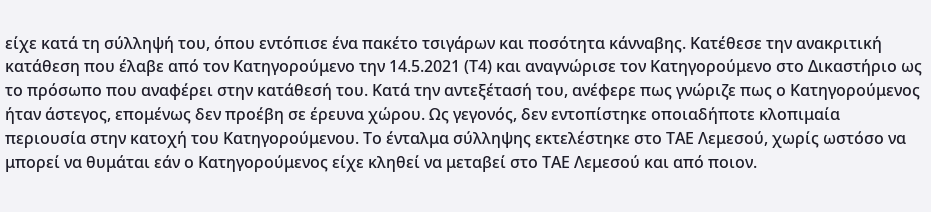είχε κατά τη σύλληψή του, όπου εντόπισε ένα πακέτο τσιγάρων και ποσότητα κάνναβης. Κατέθεσε την ανακριτική κατάθεση που έλαβε από τον Κατηγορούμενο την 14.5.2021 (Τ4) και αναγνώρισε τον Κατηγορούμενο στο Δικαστήριο ως το πρόσωπο που αναφέρει στην κατάθεσή του. Κατά την αντεξέτασή του, ανέφερε πως γνώριζε πως ο Κατηγορούμενος ήταν άστεγος, επομένως δεν προέβη σε έρευνα χώρου. Ως γεγονός, δεν εντοπίστηκε οποιαδήποτε κλοπιμαία περιουσία στην κατοχή του Κατηγορούμενου. Το ένταλμα σύλληψης εκτελέστηκε στο ΤΑΕ Λεμεσού, χωρίς ωστόσο να μπορεί να θυμάται εάν ο Κατηγορούμενος είχε κληθεί να μεταβεί στο ΤΑΕ Λεμεσού και από ποιον.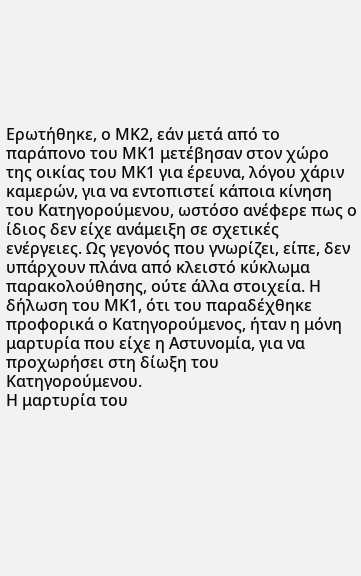Ερωτήθηκε, ο ΜΚ2, εάν μετά από το παράπονο του ΜΚ1 μετέβησαν στον χώρο της οικίας του ΜΚ1 για έρευνα, λόγου χάριν καμερών, για να εντοπιστεί κάποια κίνηση του Κατηγορούμενου, ωστόσο ανέφερε πως ο ίδιος δεν είχε ανάμειξη σε σχετικές ενέργειες. Ως γεγονός που γνωρίζει, είπε, δεν υπάρχουν πλάνα από κλειστό κύκλωμα παρακολούθησης, ούτε άλλα στοιχεία. Η δήλωση του ΜΚ1, ότι του παραδέχθηκε προφορικά ο Κατηγορούμενος, ήταν η μόνη μαρτυρία που είχε η Αστυνομία, για να προχωρήσει στη δίωξη του Κατηγορούμενου.
Η μαρτυρία του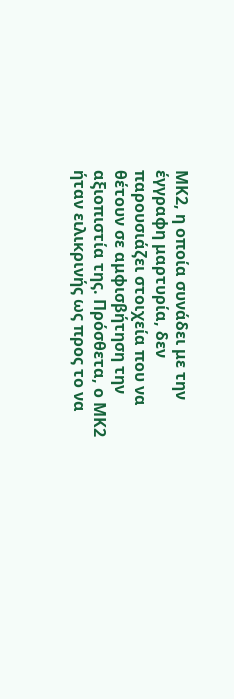ΜΚ2, η οποία συνάδει με την έγγραφη μαρτυρία, δεν παρουσιάζει στοιχεία που να θέτουν σε αμφισβήτηση την αξιοπιστία της. Πρόσθετα, ο ΜΚ2 ήταν ειλικρινής ως προς το να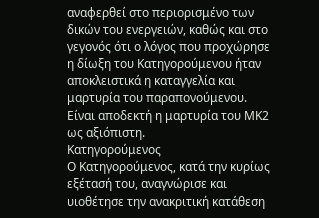αναφερθεί στο περιορισμένο των δικών του ενεργειών, καθώς και στο γεγονός ότι ο λόγος που προχώρησε η δίωξη του Κατηγορούμενου ήταν αποκλειστικά η καταγγελία και μαρτυρία του παραπονούμενου. Είναι αποδεκτή η μαρτυρία του ΜΚ2 ως αξιόπιστη.
Κατηγορούμενος
Ο Κατηγορούμενος, κατά την κυρίως εξέτασή του, αναγνώρισε και υιοθέτησε την ανακριτική κατάθεση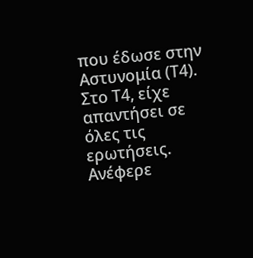που έδωσε στην Αστυνομία (Τ4). Στο Τ4, είχε απαντήσει σε όλες τις ερωτήσεις. Ανέφερε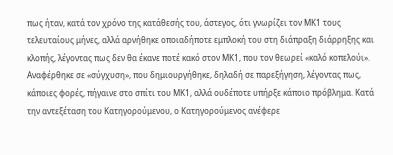πως ήταν, κατά τον χρόνο της κατάθεσής του, άστεγος, ότι γνωρίζει τον ΜΚ1 τους τελευταίους μήνες, αλλά αρνήθηκε οποιαδήποτε εμπλοκή του στη διάπραξη διάρρηξης και κλοπής, λέγοντας πως δεν θα έκανε ποτέ κακό στον ΜΚ1, που τον θεωρεί «καλό κοπελούι». Αναφέρθηκε σε «σύγχυση», που δημιουργήθηκε, δηλαδή σε παρεξήγηση, λέγοντας πως, κάποιες φορές, πήγαινε στο σπίτι του ΜΚ1, αλλά ουδέποτε υπήρξε κάποιο πρόβλημα. Κατά την αντεξέταση του Κατηγορούμενου, ο Κατηγορούμενος ανέφερε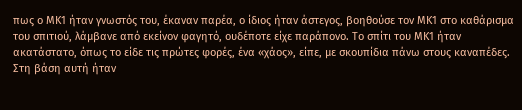πως ο ΜΚ1 ήταν γνωστός του, έκαναν παρέα, ο ίδιος ήταν άστεγος, βοηθούσε τον ΜΚ1 στο καθάρισμα του σπιτιού, λάμβανε από εκείνον φαγητό, ουδέποτε είχε παράπονο. Το σπίτι του ΜΚ1 ήταν ακατάστατο, όπως το είδε τις πρώτες φορές, ένα «χάος», είπε, με σκουπίδια πάνω στους καναπέδες. Στη βάση αυτή ήταν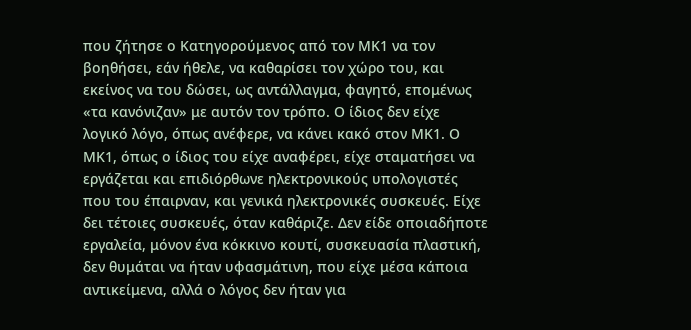που ζήτησε ο Κατηγορούμενος από τον ΜΚ1 να τον βοηθήσει, εάν ήθελε, να καθαρίσει τον χώρο του, και εκείνος να του δώσει, ως αντάλλαγμα, φαγητό, επομένως «τα κανόνιζαν» με αυτόν τον τρόπο. Ο ίδιος δεν είχε λογικό λόγο, όπως ανέφερε, να κάνει κακό στον ΜΚ1. Ο ΜΚ1, όπως ο ίδιος του είχε αναφέρει, είχε σταματήσει να εργάζεται και επιδιόρθωνε ηλεκτρονικούς υπολογιστές που του έπαιρναν, και γενικά ηλεκτρονικές συσκευές. Είχε δει τέτοιες συσκευές, όταν καθάριζε. Δεν είδε οποιαδήποτε εργαλεία, μόνον ένα κόκκινο κουτί, συσκευασία πλαστική, δεν θυμάται να ήταν υφασμάτινη, που είχε μέσα κάποια αντικείμενα, αλλά ο λόγος δεν ήταν για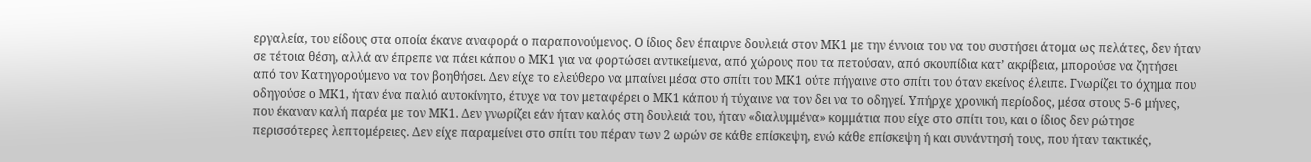εργαλεία, του είδους στα οποία έκανε αναφορά ο παραπονούμενος. Ο ίδιος δεν έπαιρνε δουλειά στον ΜΚ1 με την έννοια του να του συστήσει άτομα ως πελάτες, δεν ήταν σε τέτοια θέση, αλλά αν έπρεπε να πάει κάπου ο ΜΚ1 για να φορτώσει αντικείμενα, από χώρους που τα πετούσαν, από σκουπίδια κατ’ ακρίβεια, μπορούσε να ζητήσει από τον Κατηγορούμενο να τον βοηθήσει. Δεν είχε το ελεύθερο να μπαίνει μέσα στο σπίτι του ΜΚ1 ούτε πήγαινε στο σπίτι του όταν εκείνος έλειπε. Γνωρίζει το όχημα που οδηγούσε ο ΜΚ1, ήταν ένα παλιό αυτοκίνητο, έτυχε να τον μεταφέρει ο ΜΚ1 κάπου ή τύχαινε να τον δει να το οδηγεί. Υπήρχε χρονική περίοδος, μέσα στους 5-6 μήνες, που έκαναν καλή παρέα με τον ΜΚ1. Δεν γνωρίζει εάν ήταν καλός στη δουλειά του, ήταν «διαλυμμένα» κομμάτια που είχε στο σπίτι του, και ο ίδιος δεν ρώτησε περισσότερες λεπτομέρειες. Δεν είχε παραμείνει στο σπίτι του πέραν των 2 ωρών σε κάθε επίσκεψη, ενώ κάθε επίσκεψη ή και συνάντησή τους, που ήταν τακτικές,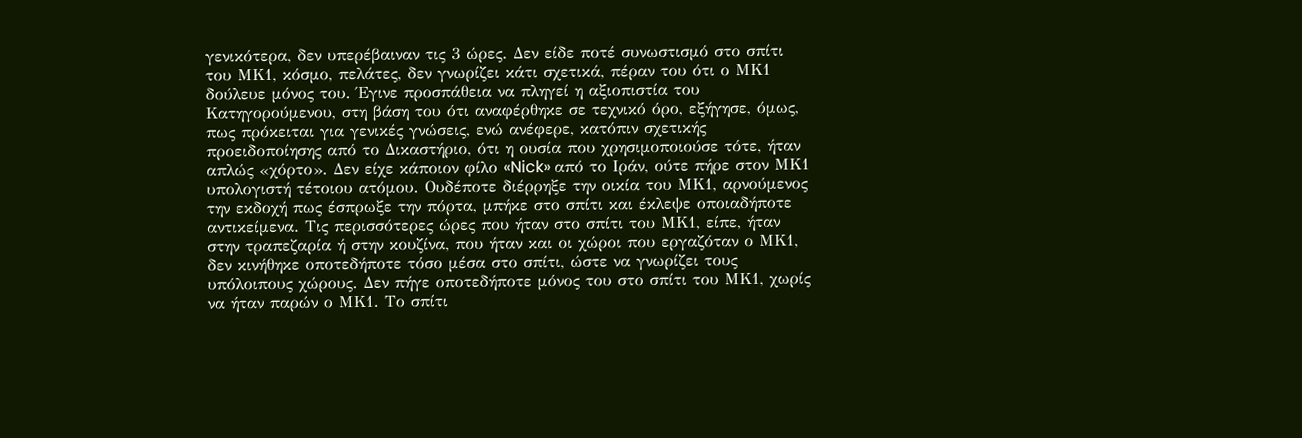γενικότερα, δεν υπερέβαιναν τις 3 ώρες. Δεν είδε ποτέ συνωστισμό στο σπίτι του ΜΚ1, κόσμο, πελάτες, δεν γνωρίζει κάτι σχετικά, πέραν του ότι ο ΜΚ1 δούλευε μόνος του. Έγινε προσπάθεια να πληγεί η αξιοπιστία του Κατηγορούμενου, στη βάση του ότι αναφέρθηκε σε τεχνικό όρο, εξήγησε, όμως, πως πρόκειται για γενικές γνώσεις, ενώ ανέφερε, κατόπιν σχετικής προειδοποίησης από το Δικαστήριο, ότι η ουσία που χρησιμοποιούσε τότε, ήταν απλώς «χόρτο». Δεν είχε κάποιον φίλο «Nick» από το Ιράν, ούτε πήρε στον ΜΚ1 υπολογιστή τέτοιου ατόμου. Ουδέποτε διέρρηξε την οικία του ΜΚ1, αρνούμενος την εκδοχή πως έσπρωξε την πόρτα, μπήκε στο σπίτι και έκλεψε οποιαδήποτε αντικείμενα. Τις περισσότερες ώρες που ήταν στο σπίτι του ΜΚ1, είπε, ήταν στην τραπεζαρία ή στην κουζίνα, που ήταν και οι χώροι που εργαζόταν ο ΜΚ1, δεν κινήθηκε οποτεδήποτε τόσο μέσα στο σπίτι, ώστε να γνωρίζει τους υπόλοιπους χώρους. Δεν πήγε οποτεδήποτε μόνος του στο σπίτι του ΜΚ1, χωρίς να ήταν παρών ο ΜΚ1. Το σπίτι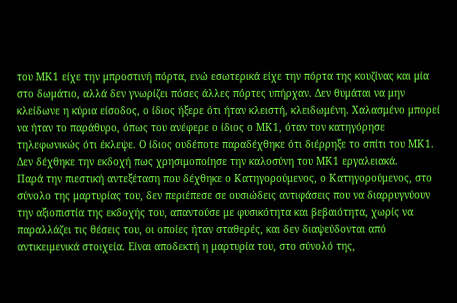του ΜΚ1 είχε την μπροστινή πόρτα, ενώ εσωτερικά είχε την πόρτα της κουζίνας και μία στο δωμάτιο, αλλά δεν γνωρίζει πόσες άλλες πόρτες υπήρχαν. Δεν θυμάται να μην κλείδωνε η κύρια είσοδος, ο ίδιος ήξερε ότι ήταν κλειστή, κλειδωμένη. Χαλασμένο μπορεί να ήταν το παράθυρο, όπως του ανέφερε ο ίδιος ο ΜΚ1, όταν τον κατηγόρησε τηλεφωνικώς ότι έκλεψε. Ο ίδιος ουδέποτε παραδέχθηκε ότι διέρρηξε το σπίτι του ΜΚ1. Δεν δέχθηκε την εκδοχή πως χρησιμοποίησε την καλοσύνη του ΜΚ1 εργαλειακά.
Παρά την πιεστική αντεξέταση που δέχθηκε ο Κατηγορούμενος, ο Κατηγορούμενος, στο σύνολο της μαρτυρίας του, δεν περιέπεσε σε ουσιώδεις αντιφάσεις που να διαρρυγνύουν την αξιοπιστία της εκδοχής του, απαντούσε με φυσικότητα και βεβαιότητα, χωρίς να παραλλάζει τις θέσεις του, οι οποίες ήταν σταθερές, και δεν διαψεύδονται από αντικειμενικά στοιχεία. Είναι αποδεκτή η μαρτυρία του, στο σύνολό της,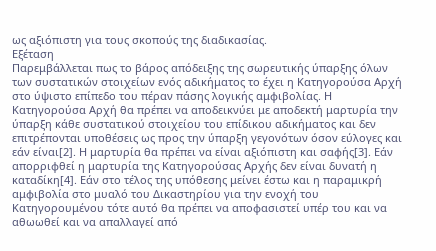ως αξιόπιστη για τους σκοπούς της διαδικασίας.
Εξέταση
Παρεμβάλλεται πως το βάρος απόδειξης της σωρευτικής ύπαρξης όλων των συστατικών στοιχείων ενός αδικήματος το έχει η Κατηγορούσα Αρχή στο ύψιστο επίπεδο του πέραν πάσης λογικής αμφιβολίας. Η Κατηγορούσα Αρχή θα πρέπει να αποδεικνύει με αποδεκτή μαρτυρία την ύπαρξη κάθε συστατικού στοιχείου του επίδικου αδικήματος και δεν επιτρέπονται υποθέσεις ως προς την ύπαρξη γεγονότων όσον εύλογες και εάν είναι[2]. Η μαρτυρία θα πρέπει να είναι αξιόπιστη και σαφής[3]. Εάν απορριφθεί η μαρτυρία της Κατηγορούσας Αρχής δεν είναι δυνατή η καταδίκη[4]. Εάν στο τέλος της υπόθεσης μείνει έστω και η παραμικρή αμφιβολία στο μυαλό του Δικαστηρίου για την ενοχή του Κατηγορουμένου τότε αυτό θα πρέπει να αποφασιστεί υπέρ του και να αθωωθεί και να απαλλαγεί από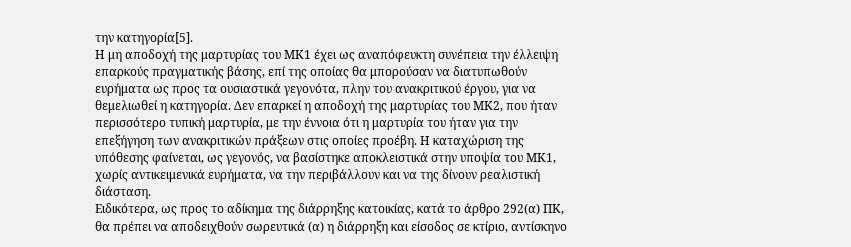την κατηγορία[5].
Η μη αποδοχή της μαρτυρίας του ΜΚ1 έχει ως αναπόφευκτη συνέπεια την έλλειψη επαρκούς πραγματικής βάσης, επί της οποίας θα μπορούσαν να διατυπωθούν ευρήματα ως προς τα ουσιαστικά γεγονότα, πλην του ανακριτικού έργου, για να θεμελιωθεί η κατηγορία. Δεν επαρκεί η αποδοχή της μαρτυρίας του ΜΚ2, που ήταν περισσότερο τυπική μαρτυρία, με την έννοια ότι η μαρτυρία του ήταν για την επεξήγηση των ανακριτικών πράξεων στις οποίες προέβη. Η καταχώριση της υπόθεσης φαίνεται, ως γεγονός, να βασίστηκε αποκλειστικά στην υποψία του ΜΚ1, χωρίς αντικειμενικά ευρήματα, να την περιβάλλουν και να της δίνουν ρεαλιστική διάσταση.
Ειδικότερα, ως προς το αδίκημα της διάρρηξης κατοικίας, κατά το άρθρο 292(α) ΠΚ, θα πρέπει να αποδειχθούν σωρευτικά (α) η διάρρηξη και είσοδος σε κτίριο, αντίσκηνο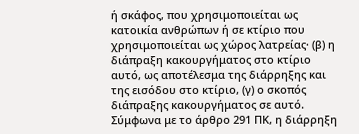ή σκάφος, που χρησιμοποιείται ως κατοικία ανθρώπων ή σε κτίριο που χρησιμοποιείται ως χώρος λατρείας· (β) η διάπραξη κακουργήματος στο κτίριο αυτό, ως αποτέλεσμα της διάρρηξης και της εισόδου στο κτίριο, (γ) ο σκοπός διάπραξης κακουργήματος σε αυτό.
Σύμφωνα με το άρθρο 291 ΠΚ, η διάρρηξη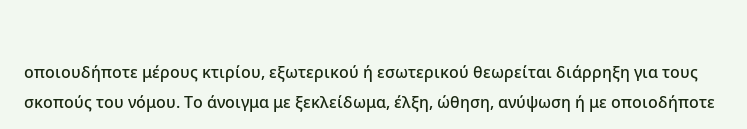οποιουδήποτε μέρους κτιρίου, εξωτερικού ή εσωτερικού θεωρείται διάρρηξη για τους σκοπούς του νόμου. Το άνοιγμα με ξεκλείδωμα, έλξη, ώθηση, ανύψωση ή με οποιοδήποτε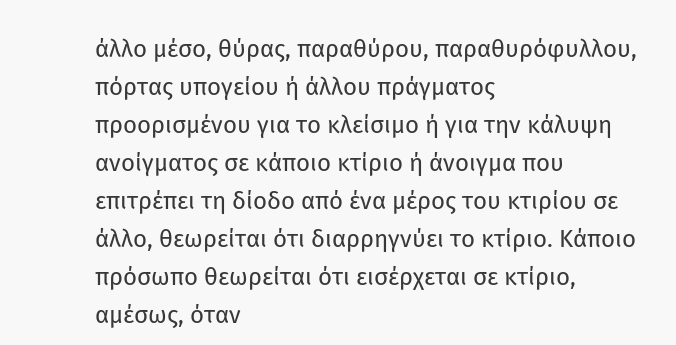άλλο μέσο, θύρας, παραθύρου, παραθυρόφυλλου, πόρτας υπογείου ή άλλου πράγματος προορισμένου για το κλείσιμο ή για την κάλυψη ανοίγματος σε κάποιο κτίριο ή άνοιγμα που επιτρέπει τη δίοδο από ένα μέρος του κτιρίου σε άλλο, θεωρείται ότι διαρρηγνύει το κτίριο. Κάποιο πρόσωπο θεωρείται ότι εισέρχεται σε κτίριο, αμέσως, όταν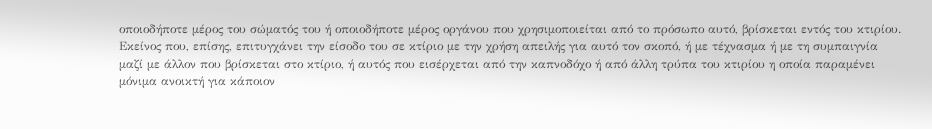οποιοδήποτε μέρος του σώματός του ή οποιοδήποτε μέρος οργάνου που χρησιμοποιείται από το πρόσωπο αυτό, βρίσκεται εντός του κτιρίου. Εκείνος που, επίσης, επιτυγχάνει την είσοδο του σε κτίριο με την χρήση απειλής για αυτό τον σκοπό, ή με τέχνασμα ή με τη συμπαιγνία μαζί με άλλον που βρίσκεται στο κτίριο, ή αυτός που εισέρχεται από την καπνοδόχο ή από άλλη τρύπα του κτιρίου η οποία παραμένει μόνιμα ανοικτή για κάποιον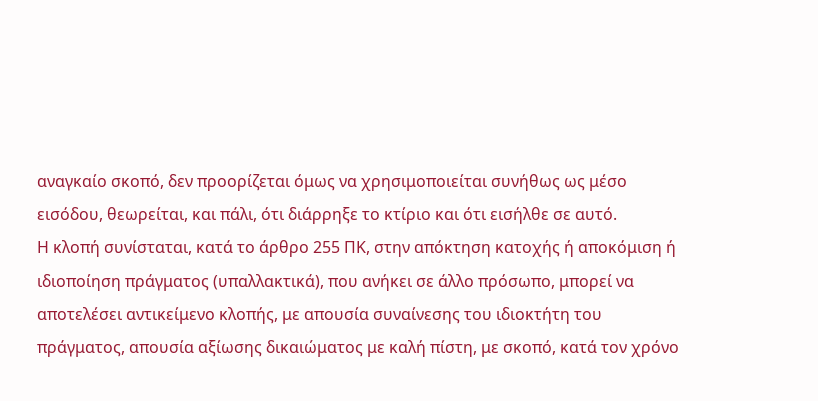αναγκαίο σκοπό, δεν προορίζεται όμως να χρησιμοποιείται συνήθως ως μέσο εισόδου, θεωρείται, και πάλι, ότι διάρρηξε το κτίριο και ότι εισήλθε σε αυτό.
Η κλοπή συνίσταται, κατά το άρθρο 255 ΠΚ, στην απόκτηση κατοχής ή αποκόμιση ή ιδιοποίηση πράγματος (υπαλλακτικά), που ανήκει σε άλλο πρόσωπο, μπορεί να αποτελέσει αντικείμενο κλοπής, με απουσία συναίνεσης του ιδιοκτήτη του πράγματος, απουσία αξίωσης δικαιώματος με καλή πίστη, με σκοπό, κατά τον χρόνο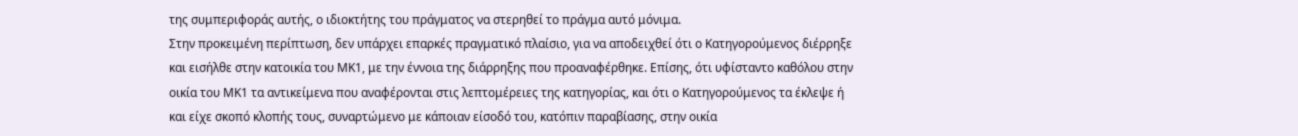της συμπεριφοράς αυτής, ο ιδιοκτήτης του πράγματος να στερηθεί το πράγμα αυτό μόνιμα.
Στην προκειμένη περίπτωση, δεν υπάρχει επαρκές πραγματικό πλαίσιο, για να αποδειχθεί ότι ο Κατηγορούμενος διέρρηξε και εισήλθε στην κατοικία του ΜΚ1, με την έννοια της διάρρηξης που προαναφέρθηκε. Επίσης, ότι υφίσταντο καθόλου στην οικία του ΜΚ1 τα αντικείμενα που αναφέρονται στις λεπτομέρειες της κατηγορίας, και ότι ο Κατηγορούμενος τα έκλεψε ή και είχε σκοπό κλοπής τους, συναρτώμενο με κάποιαν είσοδό του, κατόπιν παραβίασης, στην οικία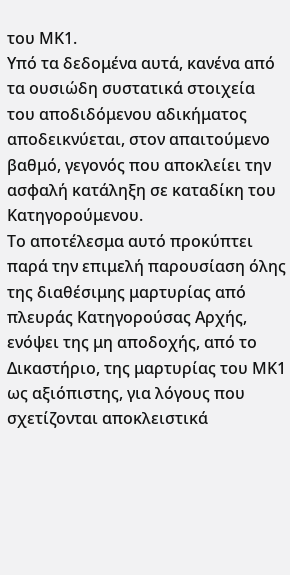του ΜΚ1.
Υπό τα δεδομένα αυτά, κανένα από τα ουσιώδη συστατικά στοιχεία του αποδιδόμενου αδικήματος αποδεικνύεται, στον απαιτούμενο βαθμό, γεγονός που αποκλείει την ασφαλή κατάληξη σε καταδίκη του Κατηγορούμενου.
Το αποτέλεσμα αυτό προκύπτει παρά την επιμελή παρουσίαση όλης της διαθέσιμης μαρτυρίας από πλευράς Κατηγορούσας Αρχής, ενόψει της μη αποδοχής, από το Δικαστήριο, της μαρτυρίας του ΜΚ1 ως αξιόπιστης, για λόγους που σχετίζονται αποκλειστικά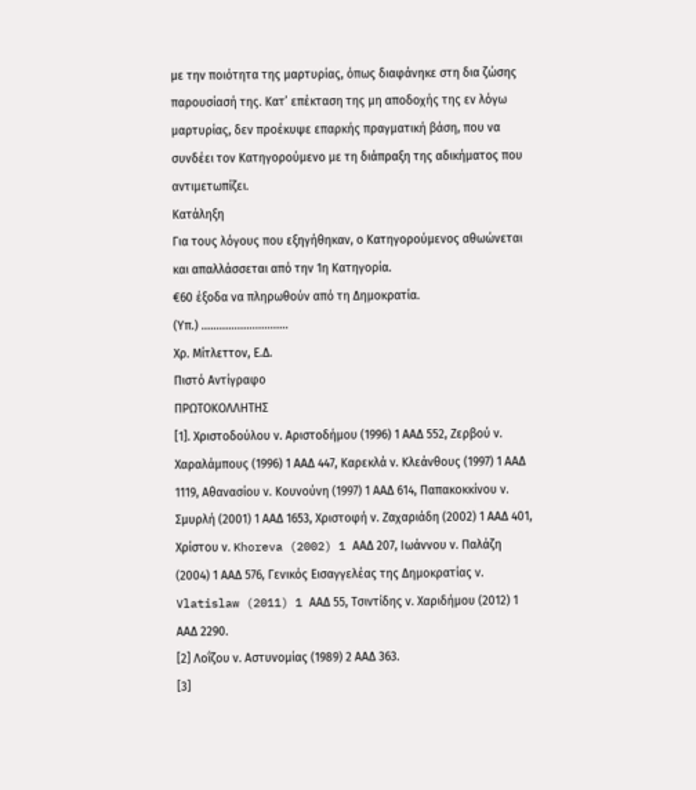με την ποιότητα της μαρτυρίας, όπως διαφάνηκε στη δια ζώσης παρουσίασή της. Κατ’ επέκταση της μη αποδοχής της εν λόγω μαρτυρίας, δεν προέκυψε επαρκής πραγματική βάση, που να συνδέει τον Κατηγορούμενο με τη διάπραξη της αδικήματος που αντιμετωπίζει.
Κατάληξη
Για τους λόγους που εξηγήθηκαν, ο Κατηγορούμενος αθωώνεται και απαλλάσσεται από την 1η Κατηγορία.
€60 έξοδα να πληρωθούν από τη Δημοκρατία.
(Υπ.) ………………………..
Χρ. Μίτλεττον, Ε.Δ.
Πιστό Αντίγραφο
ΠΡΩΤΟΚΟΛΛΗΤΗΣ
[1]. Χριστοδούλου ν. Αριστοδήμου (1996) 1 ΑΑΔ 552, Ζερβού ν. Χαραλάμπους (1996) 1 ΑΑΔ 447, Καρεκλά ν. Κλεάνθους (1997) 1 ΑΑΔ 1119, Αθανασίου ν. Κουνούνη (1997) 1 ΑΑΔ 614, Παπακοκκίνου ν. Σμυρλή (2001) 1 ΑΑΔ 1653, Χριστοφή ν. Ζαχαριάδη (2002) 1 ΑΑΔ 401, Χρίστου ν. Khoreva (2002) 1 ΑΑΔ 207, Ιωάννου ν. Παλάζη (2004) 1 ΑΑΔ 576, Γενικός Εισαγγελέας της Δημοκρατίας ν. Vlatislaw (2011) 1 ΑΑΔ 55, Τσιντίδης ν. Χαριδήμου (2012) 1 ΑΑΔ 2290.
[2] Λοΐζου ν. Αστυνομίας (1989) 2 ΑΑΔ 363.
[3]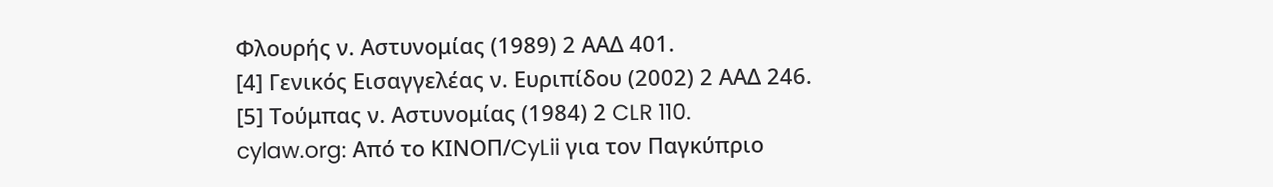Φλουρής ν. Αστυνομίας (1989) 2 ΑΑΔ 401.
[4] Γενικός Εισαγγελέας ν. Ευριπίδου (2002) 2 ΑΑΔ 246.
[5] Τούμπας ν. Αστυνομίας (1984) 2 CLR 110.
cylaw.org: Από το ΚΙΝOΠ/CyLii για τον Παγκύπριο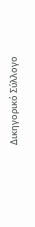Δικηγορικό Σύλλογο